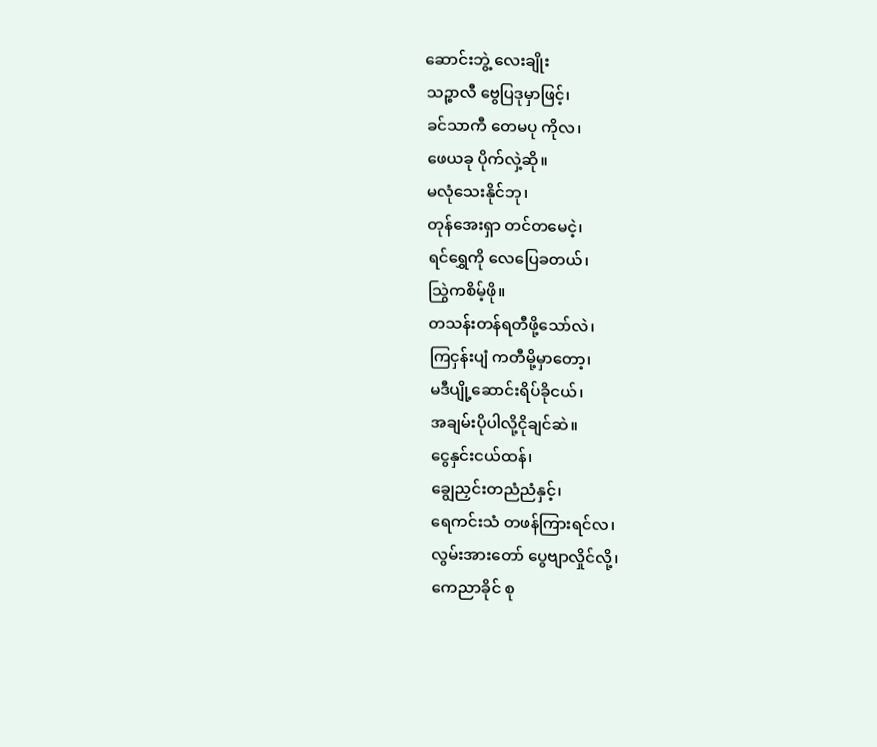ဆောင်းဘွဲ့ လေးချိုး
သဉ္စာလီ ဗွေပြဒုမှာဖြင့်၊
ခင်သာကီ တေမပု ကိုလ၊
ဖေယခု ပိုက်လှဲ့ဆို။
မလုံသေးနိုင်ဘု၊
တုန်အေးရှာ တင်တမေငဲ့၊
ရင်ရွှေကို လေပြေခတယ်၊
သြွဲကစိမ့်ဖို။
တသန်းတန်ရတီဖို့သော်လဲ၊
ကြငှန်းပျံ ကတီမို့မှာတော့၊
မဒီပျို့ဆောင်းရိပ်ခိုငယ်၊
အချမ်းပိုပါလို့ငိုချင်ဆဲ။
ငွေနှင်းငယ်ထန်၊
ချွေညှင်းတညံညံနှင့်၊
ရေကင်းသံ တဖန်ကြားရင်လ၊
လွမ်းအားတော် ပွေဗျာလှိုင်လို့၊
ကေညာခိုင် စု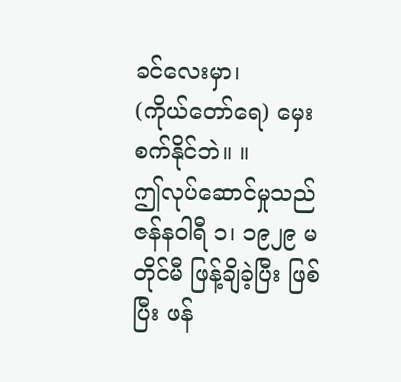ခင်လေးမှာ၊
(ကိုယ်တော်ရေ) မှေးစက်နိုင်ဘဲ။ ။
ဤလုပ်ဆောင်မှုသည် ဇန်နဝါရီ ၁၊ ၁၉၂၉ မတိုင်မီ ဖြန့်ချိခဲ့ပြီး ဖြစ်ပြီး ဖန်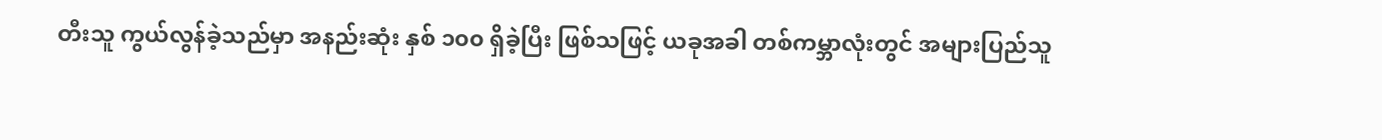တီးသူ ကွယ်လွန်ခဲ့သည်မှာ အနည်းဆုံး နှစ် ၁၀၀ ရှိခဲ့ပြီး ဖြစ်သဖြင့် ယခုအခါ တစ်ကမ္ဘာလုံးတွင် အများပြည်သူ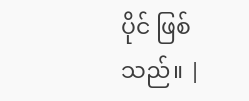ပိုင် ဖြစ်သည်။ |